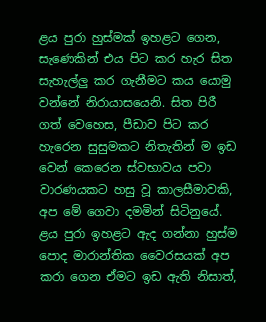ළය පුරා හුස්මක් ඉහළට ගෙන, සැණෙකින් එය පිට කර හැර සිත සැහැල්ලු කර ගැනීමට කය යොමු වන්නේ නිරායාසයෙනි. සිත පිරී ගත් වෙහෙස, පීඩාව පිට කර හැරෙන සුසුමකට නිතැතින් ම ඉඩ වෙන් කෙරෙන ස්වභාවය පවා වාරණයකට හසු වූ කාලසීමාවකි, අප මේ ගෙවා දමමින් සිටිනුයේ. ළය පුරා ඉහළට ඇද ගන්නා හුස්ම පොද මාරාන්තික වෛරසයක් අප කරා ගෙන ඒමට ඉඩ ඇති නිසාත්,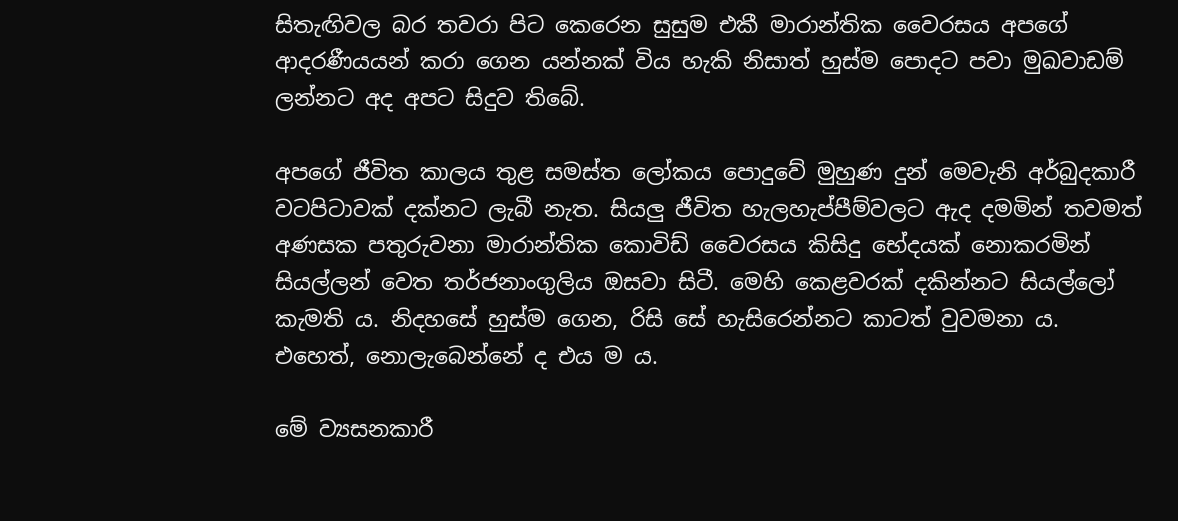සිතැඟිවල බර තවරා පිට කෙරෙන සුසුම එකී මාරාන්තික වෛරසය අපගේ ආදරණීයයන් කරා ගෙන යන්නක් විය හැකි නිසාත් හුස්ම පොදට පවා මුඛවාඩම් ලන්නට අද අපට සිදුව තිබේ.

අපගේ ජීවිත කාලය තුළ සමස්ත ලෝකය පොදුවේ මුහුණ දුන් මෙවැනි අර්බුදකාරී වටපිටාවක් දක්නට ලැබී නැත. සියලු ජීවිත හැලහැප්පීම්වලට ඇද දමමින් තවමත් අණසක පතුරුවනා මාරාන්තික කොවිඩ් වෛරසය කිසිදු භේදයක් නොකරමින් සියල්ලන් වෙත තර්ජනාංගුලිය ඔසවා සිටී. මෙහි කෙළවරක් දකින්නට සියල්ලෝ කැමති ය. නිදහසේ හුස්ම ගෙන, රිසි සේ හැසිරෙන්නට කාටත් වුවමනා ය. එහෙත්, නොලැබෙන්නේ ද එය ම ය.

මේ ව්‍යසනකාරී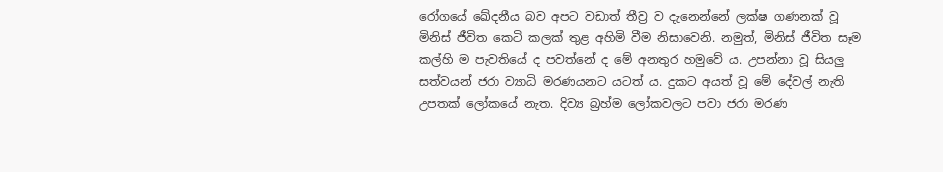රෝගයේ ඛේදනීය බව අපට වඩාත් තීව්‍ර ව දැනෙන්නේ ලක්ෂ ගණනක් වූ මිනිස් ජීවිත කෙටි කලක් තුළ අහිමි වීම නිසාවෙනි. නමුත්, මිනිස් ජීවිත සෑම කල්හි ම පැවතියේ ද පවත්නේ ද මේ අනතුර හමුවේ ය. උපන්නා වූ සියලු සත්වයන් ජරා ව්‍යාධි මරණයනට යටත් ය. දුකට අයත් වූ මේ දේවල් නැති උපතක් ලෝකයේ නැත. දිව්‍ය බ්‍රහ්ම ලෝකවලට පවා ජරා මරණ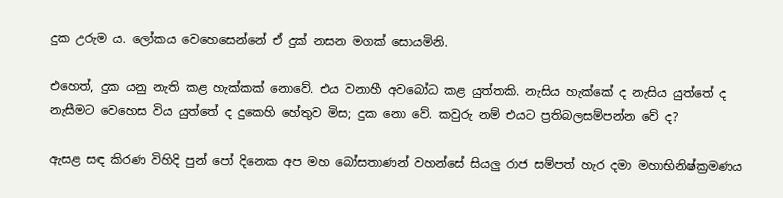දුක උරුම ය. ලෝකය වෙහෙසෙන්නේ ඒ දුක් නසන මගක් සොයමිනි.

එහෙත්, දුක යනු නැති කළ හැක්කක් නොවේ. එය වනාහී අවබෝධ කළ යුත්තකි. නැසිය හැක්කේ ද නැසිය යුත්තේ ද නැසීමට වෙහෙස විය යුත්තේ ද දුකෙහි හේතුව මිස; දුක නො වේ. කවුරු නම් එයට ප්‍රතිබලසම්පන්න වේ ද?

ඇසළ සඳ කිරණ විහිදි පුන් පෝ දිනෙක අප මහ බෝසතාණන් වහන්සේ සියලු රාජ සම්පත් හැර දමා මහාභිනිෂ්ක්‍රමණය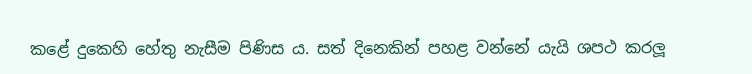කළේ දුකෙහි හේතු නැසීම පිණිස ය. සත් දිනෙකින් පහළ වන්නේ යැයි ශපථ කරලූ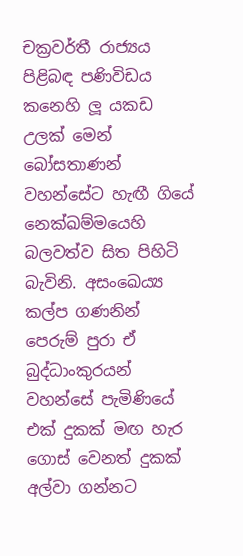චක්‍රවර්තී රාජ්‍යය පිළිබඳ පණිවිඩය කනෙහි ලූ යකඩ උලක් මෙන් බෝසතාණන් වහන්සේට හැඟී ගියේ නෙක්ඛම්මයෙහි බලවත්ව සිත පිහිටි බැවිනි. අසංඛෙය්‍ය කල්ප ගණනින් පෙරුම් පුරා ඒ බුද්ධාංකුරයන් වහන්සේ පැමිණියේ එක් දුකක් මඟ හැර ගොස් වෙනත් දුකක් අල්වා ගන්නට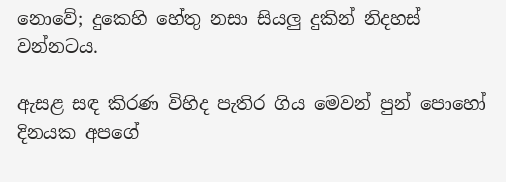නොවේ; දුකෙහි හේතු නසා සියලු දුකින් නිදහස් වන්නටය.

ඇසළ සඳ කිරණ විහිද පැතිර ගිය මෙවන් පුන් පොහෝ දිනයක අපගේ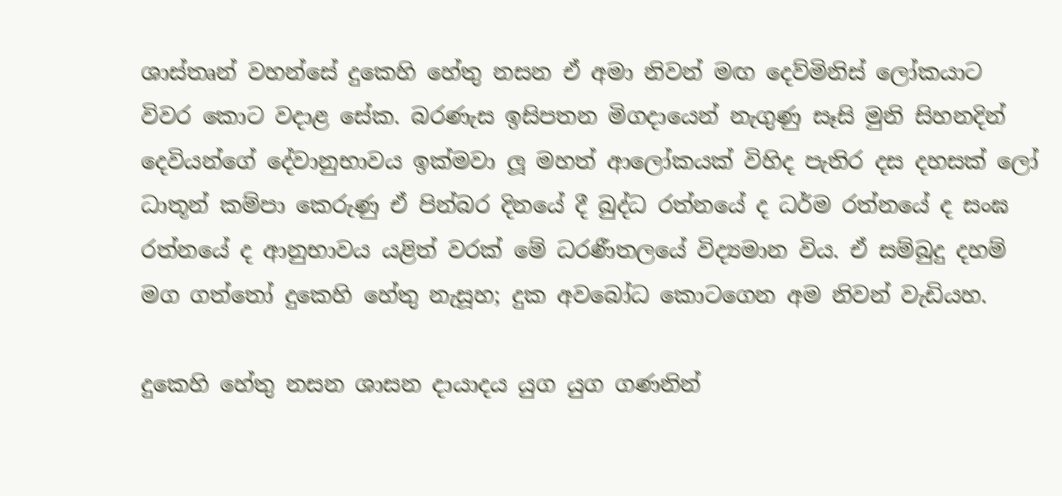ශාස්තෘන් වහන්සේ දුකෙහි හේතු නසන ඒ අමා නිවන් මඟ දෙව්මිනිස් ලෝකයාට විවර කොට වදාළ සේක. බරණැස ඉසිපතන මිගදායෙන් නැගුණු සෑසි මුනි සිහනදින් දෙවියන්ගේ දේවානුභාවය ඉක්මවා ලූ මහත් ආලෝකයක් විහිද පැතිර දස දහසක් ලෝ ධාතූන් කම්පා කෙරුණු ඒ පින්බර දිනයේ දී බුද්ධ රත්නයේ ද ධර්ම රත්නයේ ද සංඝ රත්නයේ ද ආනුභාවය යළිත් වරක් මේ ධරණීතලයේ විද්‍යමාන විය. ඒ සම්බුදු දහම් මග ගත්තෝ දුකෙහි හේතු නැසූහ; දුක අවබෝධ කොටගෙන අම නිවන් වැඩියහ.

දුකෙහි හේතු නසන ශාසන දායාදය යුග යුග ගණනින්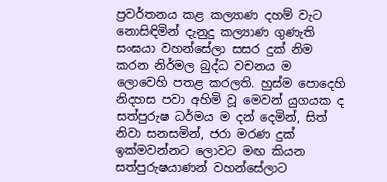ප්‍රවර්තනය කළ කල්‍යාණ දහම් වැට නොසිඳිමින් දැනුදු කල්‍යාණ ගුණැති සංඝයා වහන්සේලා සසර දුක් නිම කරන නිර්මල බුද්ධ වචනය ම ලොවෙහි පතළ කරලති. හුස්ම පොදෙහි නිදහස පවා අහිමි වූ මෙවන් යුගයක ද සත්පුරුෂ ධර්මය ම දන් දෙමින්, සිත් නිවා සනසමින්, ජරා මරණ දුක් ඉක්මවන්නට ලොවට මඟ කියන සත්පුරුෂයාණන් වහන්සේලාට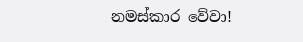නමස්කාර වේවා!